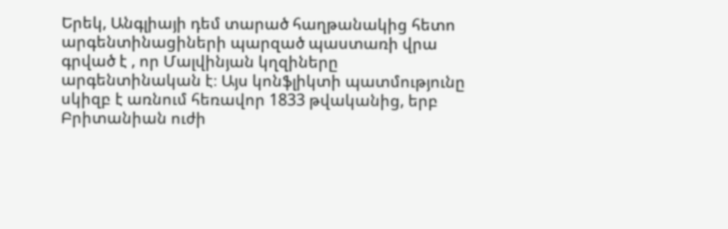Երեկ, Անգլիայի դեմ տարած հաղթանակից հետո արգենտինացիների պարզած պաստառի վրա գրված է , որ Մալվինյան կղզիները արգենտինական է։ Այս կոնֆլիկտի պատմությունը սկիզբ է առնում հեռավոր 1833 թվականից, երբ Բրիտանիան ուժի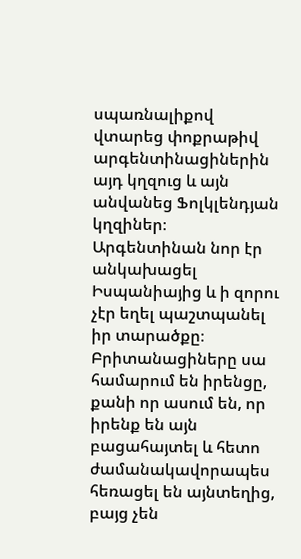սպառնալիքով վտարեց փոքրաթիվ արգենտինացիներին այդ կղզուց և այն անվանեց Ֆոլկլենդյան կղզիներ։ Արգենտինան նոր էր անկախացել Իսպանիայից և ի զորու չէր եղել պաշտպանել իր տարածքը։
Բրիտանացիները սա համարում են իրենցը, քանի որ ասում են, որ իրենք են այն բացահայտել և հետո ժամանակավորապես հեռացել են այնտեղից, բայց չեն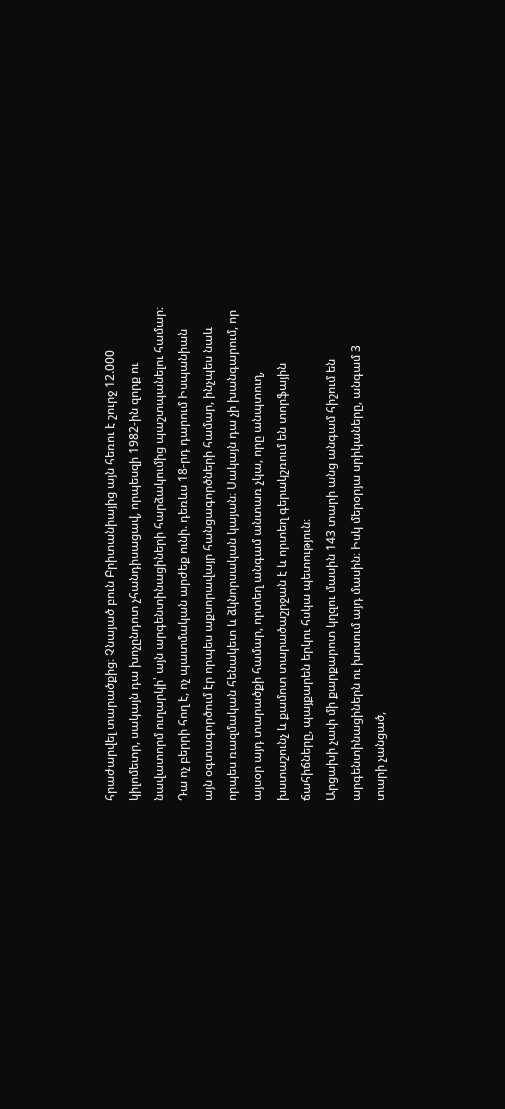հրաժարվել տարածքից։ Չնայած բուն Բրիտանիայից այն հեռու է շուրջ 12.000 կիլոմետր, սակայն դա խոչընդոտ չհանդիսացավ, որպեսզի 1982-ին զորք ու նավատորմ ուղարկի՝ այն արգենտինացիների հարձակումից պաշտպանելու համար։
Դա ոչ բերրի հող է, ոչ պատմական արժեք ունի. դեռևս 18-րդ դարում Իսպանիան այն օգտագործում էր որպես աքսորավայր հանցագործների համար, ինչպես նաև որպես ռազմական հենակետ և ձկնորսական կայան։ Սակայն դա չի խանգարում, որ այսօր այդ տարածքի համար, որտեղ անգամ անտառ չկա, որը անպտուղ, խստաշունչ և քամոտ տարածաշրջան է և որտեղ գերակշռում են տորֆային ճահիճները, պայքարեն երկու հսկա պետություն։
Արցախի չափ մի քարքարոտ կղզու մասին 143 տարի անց անգամ հիշում են արգենտինացիներն ու խոսում այդ մասին։ Իսկ մերօրյա սրիկաները, անգամ 3 տարի չանցած,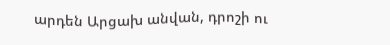արդեն Արցախ անվան, դրոշի ու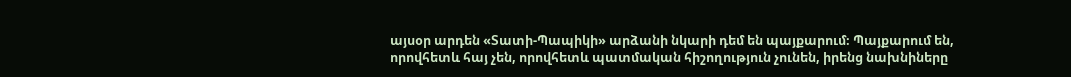այսօր արդեն «Տատի-Պապիկի» արձանի նկարի դեմ են պայքարում։ Պայքարում են, որովհետև հայ չեն, որովհետև պատմական հիշողություն չունեն, իրենց նախնիները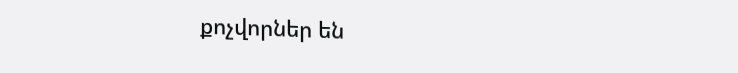քոչվորներ են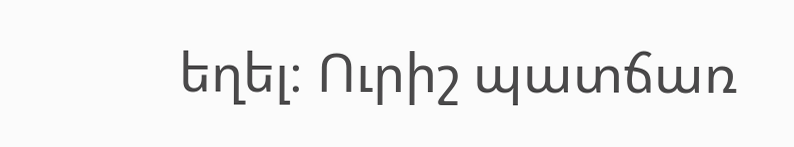եղել։ Ուրիշ պատճառ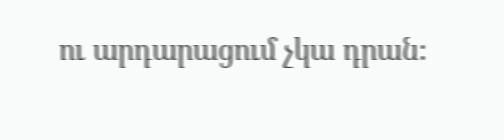ու արդարացում չկա դրան։